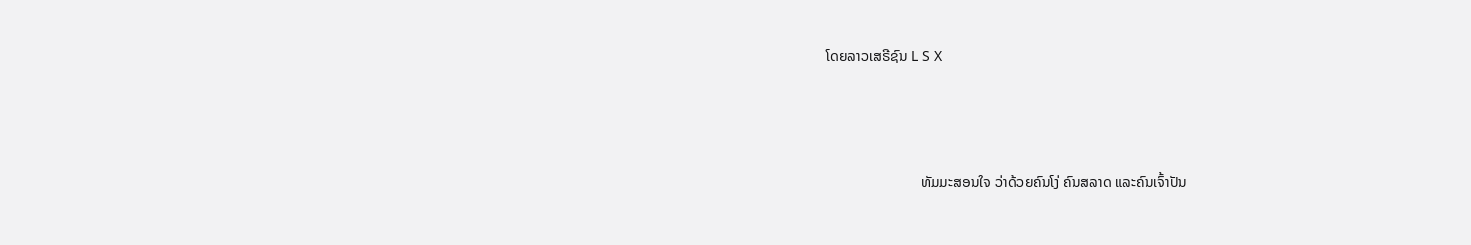ໂດຍລາວເສຣີຊົນ L S X



                          ທັມມະສອນໃຈ ວ່າດ້ວຍຄົນໂງ່ ຄົນສລາດ ແລະຄົນເຈົ້າປັນ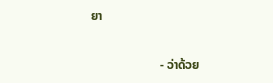ຍາ

                      - ວ່າດ້ວຍ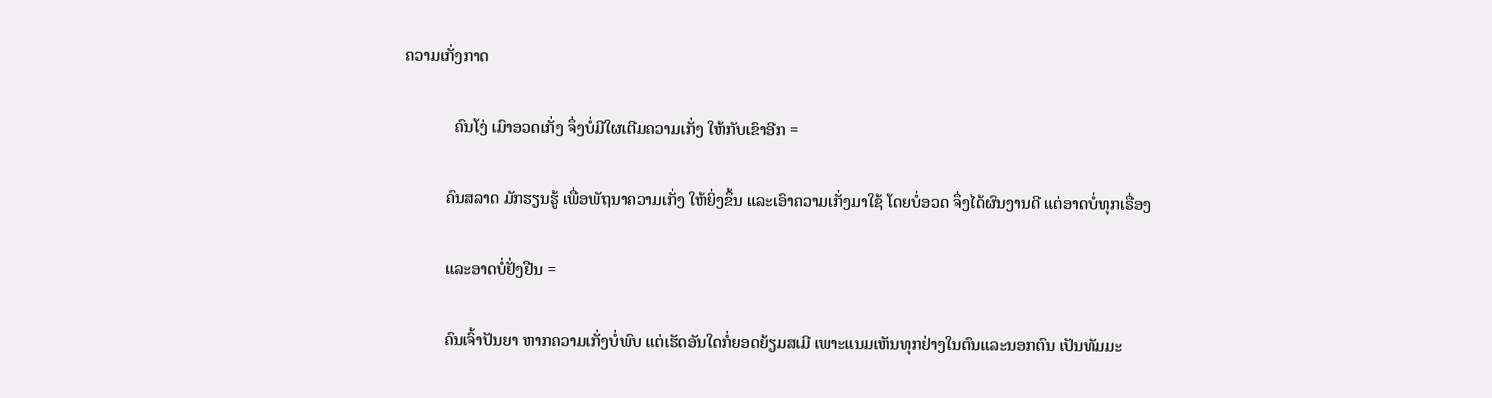ຄວາມເກັ່ງກາດ

            ຄົນໂງ່ ເມົາອວດເກັ່ງ ຈຶ່ງບໍ່ມີໃຜເຕີມຄວາມເກັ່ງ ໃຫ້ກັບເຂົາອີກ =

          ຄົນສລາດ ມັກຮຽນຮູ້ ເພື່ອພັຖນາຄວາມເກັ່ງ ໃຫ້ຍິ່ງຂຶ້ນ ແລະເອົາຄວາມເກັ່ງມາໃຊ້ ໂດຍບໍ່ອວດ ຈຶ່ງໄດ້ຜົນງານດີ ແຕ່ອາດບໍ່ທຸກເຣື່ອງ

          ແລະອາດບໍ່ຢັ່ງຢືນ =

          ຄົນເຈົ້າປັນຍາ ຫາກຄວາມເກັ່ງບໍ່ພົບ ແຕ່ເຮັດອັນໃດກໍ່ຍອດຍ້ຽມສເມີ ເພາະແນມເຫັນທຸກຢ່າງໃນຕົນແລະນອກຕົນ ເປັນທັມມະ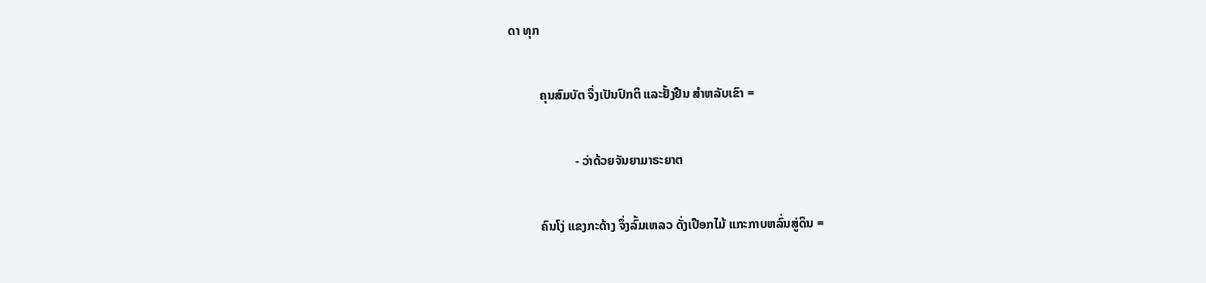ດາ ທຸກ

          ຄຸນສົມບັຕ ຈຶ່ງເປັນປົກຕິ ແລະຢັ້ງຢືນ ສຳຫລັບເຂົາ =

                     - ວ່າດ້ວຍຈັນຍາມາຣະຍາຕ

          ຄົນໂງ່ ແຂງກະດ້າງ ຈຶ່ງລົ້ມເຫລວ ດັ່ງເປືອກໄມ້ ແກະກາບຫລົ່ນສູ່ດິນ =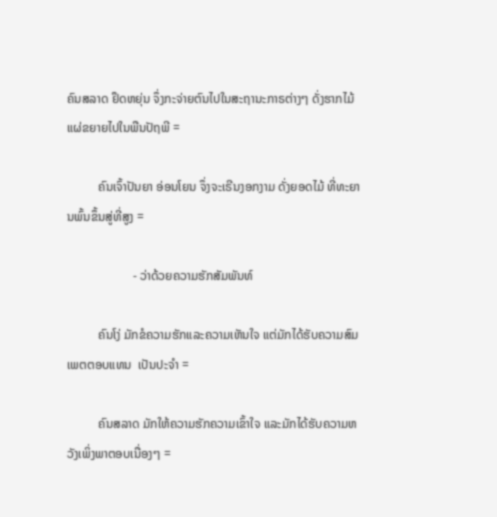ຄົນສລາດ ຢຶດຫຍຸ່ນ ຈຶ່ງກະຈ່າຍຕົນໄປໃນສະຖານະກາຣຕ່າງໆ ດັ່ງຮາກໄມ້ແຜ່ຂຍາຍໄປໃນພືນປັຖພີ =

          ຄົນເຈົ້າປັນຍາ ອ່ອນໂຍນ ຈຶ່ງຈະເຣີນງອກງາມ ດັ່ງຍອດໄມ້ ທີ່ທະຍານພົ້ນຂຶ້ນສູ່ທີ່ສູງ =

                     - ວ່າດ້ວຍຄວາມຮັກສັມພັນທ໌

          ຄົນໂງ່ ມັກຂໍຄວາມຮັກແລະຄວາມເຫັນໃຈ ແຕ່ມັກໄດ້ຮັບຄວາມສົມເພຕຕອບແທນ  ເປັນປະຈຳ =

          ຄົນສລາດ ມັກໃຫ້ຄວາມຮັກຄວາມເຂົ້າໃຈ ແລະມັກໄດ້ຮັບຄວາມຫວັງເພິ່ງພາຕອບເນື່ອງໆ =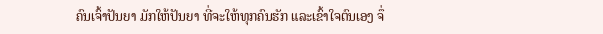ຄົນເຈົ້າປັນຍາ ມັກໃຫ້ປັນຍາ ທີ່ຈະໃຫ້ທຸກຄົນຮັກ ແລະເຂົ້າໃຈຕົນເອງ ຈຶ່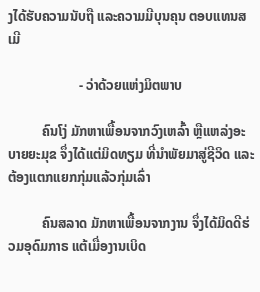ງໄດ້ຮັບຄວາມນັບຖື ແລະຄວາມມີບຸນຄຸນ ຕອບແທນສເມີ

                     - ວ່າດ້ວຍແຫ່ງມິຕພາບ

          ຄົນໂງ່ ມັກຫາເພື້ອນຈາກວົງເຫລົ້າ ຫຼືແຫລ່ງອະບາຍຍະມຸຂ ຈຶ່ງໄດ້ແຕ່ມິດທຽມ ທີ່ນຳພັຍມາສູ່ຊີວິດ ແລະຕ້ອງແຕກແຍກກຸ່ມແລ້ວກຸ່ມເລົ່າ

          ຄົນສລາດ ມັກຫາເພື້ອນຈາກງານ ຈຶ່ງໄດ້ມິດດີຮ່ວມອຸດົມກາຣ ແຕ້ເມື່ອງານເບິດ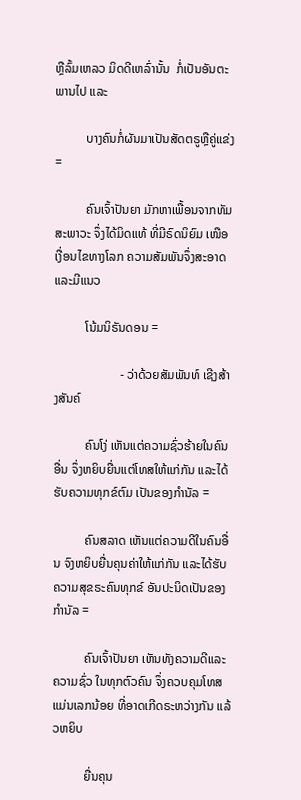ຫຼືລົ້ມເຫລວ ມິດດີເຫລົ່ານັ້ນ  ກໍ່ເປັນອັນຕະພານໄປ ແລະ

          ບາງຄົນກໍ່ຜັນມາເປັນສັດຕຣູຫຼືຄູ່ແຂ່ງ =

          ຄົນເຈົ້າປັນຍາ ມັກຫາເພື້ອນຈາກທັມສະພາວະ ຈຶ່ງໄດ້ມິດແທ້ ທີ່ມີຣົດນິຍົມ ເໜືອເງື່ອນໄຂທາງໂລກ ຄວາມສັມພັນຈຶ່ງສະອາດແລະມີແນວ

          ໂນ້ມນິຣັນດອນ =

                     - ວ່າດ້ວຍສັມພັນທ໌ ເຊີງສ້າງສັນຄ໌

          ຄົນໂງ່ ເຫັນແຕ່ຄວາມຊົ່ວຮ້າຍໃນຄົນອື່ນ ຈຶ່ງຫຍິບຍື່ນແຕ່ໂທສໃຫ້ແກ່ກັນ ແລະໄດ້ຮັບຄວາມທຸກຂ໌ຕົມ ເປັນຂອງກຳນັລ =

          ຄົນສລາດ ເຫັນແຕ່ຄວາມດີໃນຄົນອື່ນ ຈົງຫຍິບຍື່ນຄຸນຄ່າໃຫ້ແກ່ກັນ ແລະໄດ້ຮັບຄວາມສຸຂຣະຄົນທຸກຂ໌ ອັນປະນິດເປັນຂອງກຳນັລ =

          ຄົນເຈົ້າປັນຍາ ເຫັນທັງຄວາມດີແລະຄວາມຊົ່ວ ໃນທຸກຕົວຄົນ ຈຶ່ງຄວບຄຸມໂທສ ແມ່ນເລກນ້ອຍ ທີ່ອາດເກີດຣະຫວ່າງກັນ ແລ້ວຫຍິບ

          ຍື່ນຄຸນ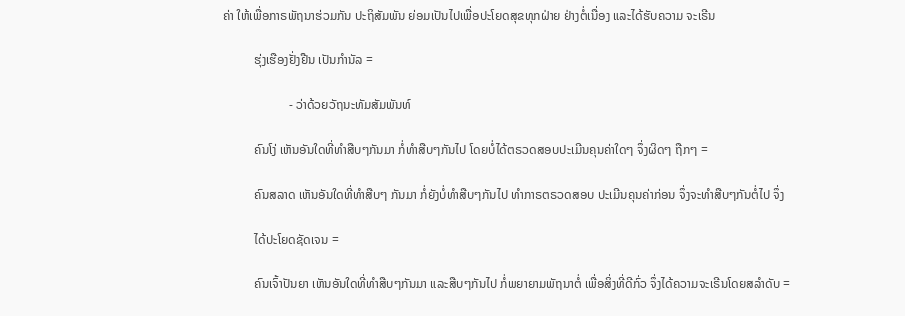ຄ່າ ໃຫ້ເພື່ອກາຣພັຖນາຮ່ວມກັນ ປະຖິສັມພັນ ຍ່ອມເປັນໄປເພື່ອປະໂຍດສຸຂທຸກຝ່າຍ ຢ່າງຕໍ່ເນື່ອງ ແລະໄດ້ຮັບຄວາມ ຈະເຣີນ

          ຮຸ່ງເຮືອງຢັ່ງຢືນ ເປັນກຳນັລ =

                     - ວ່າດ້ວຍວັຖນະທັມສັມພັນທ໌

          ຄົນໂງ່ ເຫັນອັນໃດທີ່ທຳສືບໆກັນມາ ກໍ່ທຳສືບໆກັນໄປ ໂດຍບໍ່ໄດ້ຕຣວດສອບປະເມີນຄຸນຄ່າໃດໆ ຈຶ່ງຜິດໆ ຖືກໆ =

          ຄົນສລາດ ເຫັນອັນໃດທີ່ທຳສືບໆ ກັນມາ ກໍ່ຍັງບໍ່ທຳສືບໆກັນໄປ ທຳກາຣຕຣວດສອບ ປະເມີນຄຸນຄ່າກ່ອນ ຈຶ່ງຈະທຳສືບໆກັນຕໍ່ໄປ ຈຶ່ງ

          ໄດ້ປະໂຍດຊັດເຈນ =

          ຄົນເຈົ້າປັນຍາ ເຫັນອັນໃດທີ່ທຳສືບໆກັນມາ ແລະສືບໆກັນໄປ ກໍ່ພຍາຍາມພັຖນາຕໍ່ ເພື່ອສິ່ງທີ່ດີກົ່ວ ຈຶ່ງໄດ້ຄວາມຈະເຣີນໂດຍສລຳດັບ =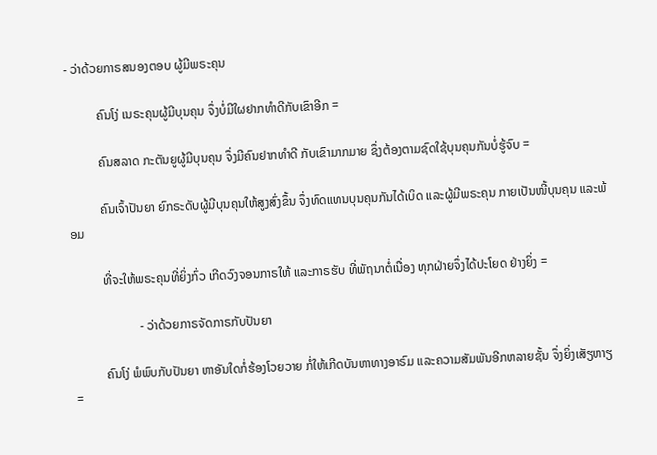- ວ່າດ້ວຍກາຣສນອງຕອບ ຜູ້ມີພຣະຄຸນ

          ຄົນໂງ່ ເນຣະຄຸນຜູ້ມີບຸນຄຸນ ຈຶ່ງບໍ່ມີໃຜຢາກທຳດີກັບເຂົາອີກ =

          ຄົນສລາດ ກະຕັນຍູຜູ້ມີບຸນຄຸນ ຈຶ່ງມີຄົນຢາກທຳດີ ກັບເຂົາມາກມາຍ ຊຶ່ງຕ້ອງຕາມຊົດໃຊ້ບຸນຄຸນກັນບໍ່ຮູ້ຈົບ =

          ຄົນເຈົ້າປັນຍາ ຍົກຣະດັບຜູ້ມີບຸນຄຸນໃຫ້ສູງສົ່ງຂຶ້ນ ຈຶ່ງທົດແທນບຸນຄຸນກັນໄດ້ເບິດ ແລະຜູ້ມີພຣະຄຸນ ກາຍເປັນໜີ້ບຸນຄຸນ ແລະພ້ອມ

          ທີ່ຈະໃຫ້ພຣະຄຸນທີ່ຍິ່ງກົ່ວ ເກີດວົງຈອນກາຣໃຫ້ ແລະກາຣຮັບ ທີ່ພັຖນາຕໍ່ເນື່ອງ ທຸກຝ່າຍຈຶ່ງໄດ້ປະໂຍດ ຢ່າງຍິ່ງ =

                     - ວ່າດ້ວຍກາຣຈັດກາຣກັບປັນຍາ

          ຄົນໂງ່ ພໍພົບກັບປັນຍາ ຫາອັນໃດກໍ່ຮ້ອງໂວຍວາຍ ກໍ່ໃຫ້ເກີດບັນຫາທາງອາຣົມ ແລະຄວາມສັມພັນອີກຫລາຍຊັ້ນ ຈຶ່ງຍິ່ງເສັຽຫາຽ =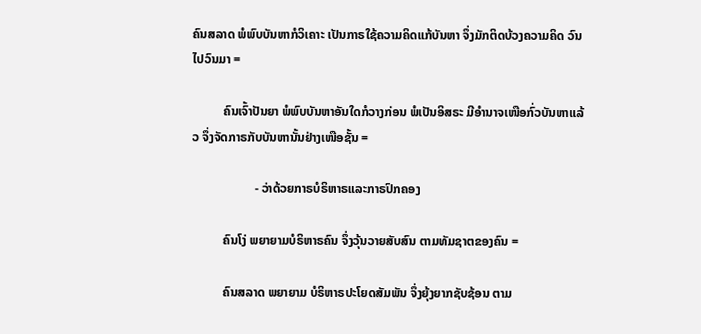ຄົນສລາດ ພໍພົບບັນຫາກໍວິເຄາະ ເປັນກາຣໃຊ້ຄວາມຄິດແກ້ບັນຫາ ຈຶ່ງມັກຕິດບ້ວງຄວາມຄິດ ວົນໄປວົນມາ =

          ຄົນເຈົ້າປັນຍາ ພໍພົບບັນຫາອັນໃດກໍວາງກ່ອນ ພໍເປັນອິສຣະ ມີອຳນາຈເໜືອກົ່ວບັນຫາແລ້ວ ຈຶ່ງຈັດກາຣກັບບັນຫານັ້ນຢ່າງເໜືອຊັ້ນ =

                    - ວ່າດ້ວຍກາຣບໍຣິຫາຣແລະກາຣປົກຄອງ

          ຄົນໂງ່ ພຍາຍາມບໍຣິຫາຣຄົນ ຈຶ່ງວຸ້ນວາຍສັບສົນ ຕາມທັມຊາຕຂອງຄົນ =

          ຄົນສລາດ ພຍາຍາມ ບໍຣິຫາຣປະໂຍດສັມພັນ ຈຶ່ງຍຸ້ງຍາກຊັບຊ້ອນ ຕາມ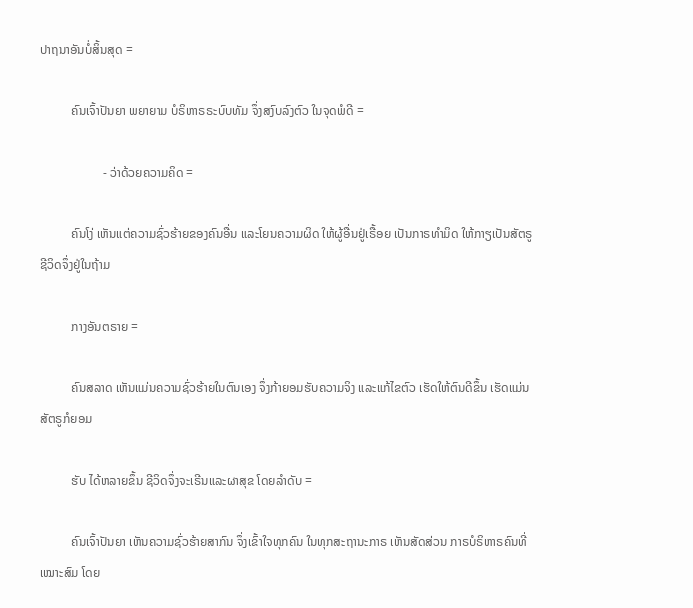ປາຖນາອັນບໍ່ສິ້ນສຸດ =

          ຄົນເຈົ້າປັນຍາ ພຍາຍາມ ບໍຣິຫາຣຣະບົບທັມ ຈຶ່ງສງົບລົງຕົວ ໃນຈຸດພໍດີ =

                    - ວ່າດ້ວຍຄວາມຄິດ =

          ຄົນໂງ່ ເຫັນແຕ່ຄວາມຊົ່ວຮ້າຍຂອງຄົນອື່ນ ແລະໂຍນຄວາມຜິດ ໃຫ້ຜູ້ອື່ນຢູ່ເຣື້ອຍ ເປັນກາຣທຳມິດ ໃຫ້ກາຽເປັນສັຕຣູ ຊີວິດຈຶ່ງຢູ່ໃນຖ້າມ

          ກາງອັນຕຣາຍ =

          ຄົນສລາດ ເຫັນແມ່ນຄວາມຊົ່ວຮ້າຍໃນຕົນເອງ ຈຶ່ງກ້າຍອມຮັບຄວາມຈິງ ແລະແກ້ໄຂຕົວ ເຮັດໃຫ້ຕົນດີຂຶ້ນ ເຮັດແມ່ນສັຕຣູກໍຍອມ

          ຮັບ ໄດ້ຫລາຍຂຶ້ນ ຊີວິດຈຶ່ງຈະເຣີນແລະຜາສຸຂ ໂດຍລຳດັບ =

          ຄົນເຈົ້າປັນຍາ ເຫັນຄວາມຊົ່ວຮ້າຍສາກົນ ຈຶ່ງເຂົ້າໃຈທຸກຄົນ ໃນທຸກສະຖານະກາຣ ເຫັນສັດສ່ວນ ກາຣບໍຣິຫາຣຄົນທີ່ເໝາະສົມ ໂດຍ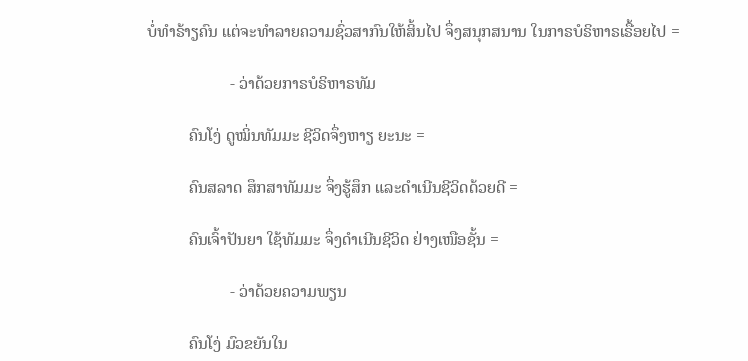ບໍ່ທຳຣ້າຽຄົນ ແຕ່ຈະທຳລາຍຄວາມຊົ່ວສາກົນໃຫ້ສິ້ນໄປ ຈຶ່ງສນຸກສນານ ໃນກາຣບໍຣິຫາຣເຣື້ອຍໄປ =

                    - ວ່າດ້ວຍກາຣບໍຣິຫາຣທັມ

          ຄົນໂງ່ ດູໝິ່ນທັມມະ ຊີວິດຈຶ່ງຫາຽ ຍະນະ =

          ຄົນສລາດ ສຶກສາທັມມະ ຈຶ່ງຮູ້ສຶກ ແລະດຳເນີນຊີວິດດ້ວຍດີ =

          ຄົນເຈົ້າປັນຍາ ໃຊ້ທັມມະ ຈຶ່ງດຳເນີນຊີວິດ ຢ່າງເໜືອຊັ້ນ =

                    - ວ່າດ້ວຍຄວາມພຽນ

          ຄົນໂງ່ ມົວຂຍັນໃນ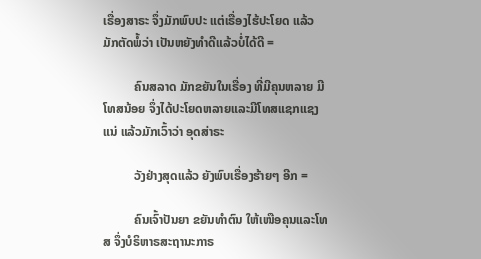ເຣື່ອງສາຣະ ຈຶ່ງມັກພົບປະ ແຕ່ເຣື່ອງໄຮ້ປະໂຍດ ແລ້ວມັກຕັດພໍ້ວ່າ ເປັນຫຍັງທຳດີແລ້ວບໍ່ໄດ້ດີ =

          ຄົນສລາດ ມັກຂຍັນໃນເຣື່ອງ ທີ່ມີຄຸນຫລາຍ ມີໂທສນ້ອຍ ຈຶ່ງໄດ້ປະໂຍດຫລາຍແລະມີໂທສແຊກແຊງແນ່ ແລ້ວມັກເວົ້າວ່າ ອຸດສ່າຣະ

          ວັງຢ່າງສຸດແລ້ວ ຍັງພົບເຣື່ອງຮ້າຍໆ ອີກ =

          ຄົນເຈົ້າປັນຍາ ຂຍັນທຳຕົນ ໃຫ້ເໜືອຄຸນແລະໂທສ ຈຶ່ງບໍຣິຫາຣສະຖານະກາຣ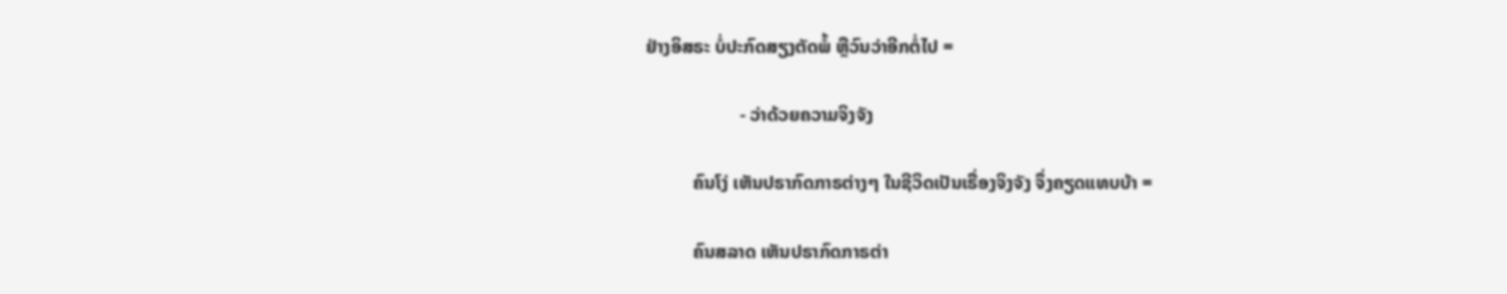ຢ່າງອິສຣະ ບໍ່ປະກົດສຽງຕັດພໍ້ ຫຼືວົນວ່າອີກຕໍ່ໄປ =

                    - ວ່າດ້ວຍຄວາມຈິງຈັງ

          ຄົນໂງ່ ເຫັນປຣາກົດກາຣຕ່າງໆ ໃນຊີວິດເປັນເຣື່ອງຈິງຈັງ ຈຶ່ງຄຽດແທບບ້າ =

          ຄົນສລາດ ເຫັນປຣາກົດກາຣຕ່າ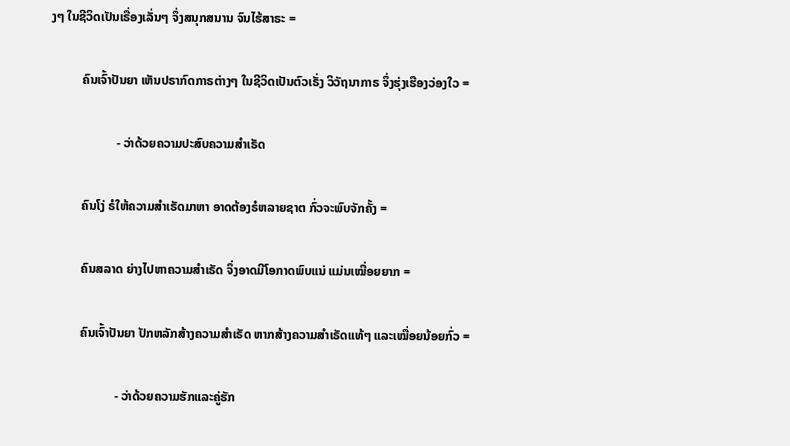ງໆ ໃນຊີວິດເປັນເຣື່ອງເລັ່ນໆ ຈຶ່ງສນຸກສນານ ຈົນໄຮ້ສາຣະ =

          ຄົນເຈົ້າປັນຍາ ເຫັນປຣາກົດກາຣຕ່າງໆ ໃນຊີວິດເປັນຕົວເຣັ່ງ ວິວັຖນາກາຣ ຈຶ່ງຮຸ່ງເຮືອງວ່ອງໃວ =

                     - ວ່າດ້ວຍຄວາມປະສົບຄວາມສຳເຣັດ

          ຄົນໂງ່ ຣໍໃຫ້ຄວາມສຳເຣັດມາຫາ ອາດຕ້ອງຣໍຫລາຍຊາຕ ກົ່ວຈະພົບຈັກຄັ້ງ =

          ຄົນສລາດ ຍ່າງໄປຫາຄວາມສຳເຣັດ ຈຶ່ງອາດມີໂອກາດພົບແນ່ ແມ່ນເໝື່ອຍຍາກ =

          ຄົນເຈົ້າປັນຍາ ປັກຫລັກສ້າງຄວາມສຳເຣັດ ຫາກສ້າງຄວາມສຳເຣັດແທ້ໆ ແລະເໝື່ອຍນ້ອຍກົ່ວ =

                     - ວ່າດ້ວຍຄວາມຮັກແລະຄູ່ຮັກ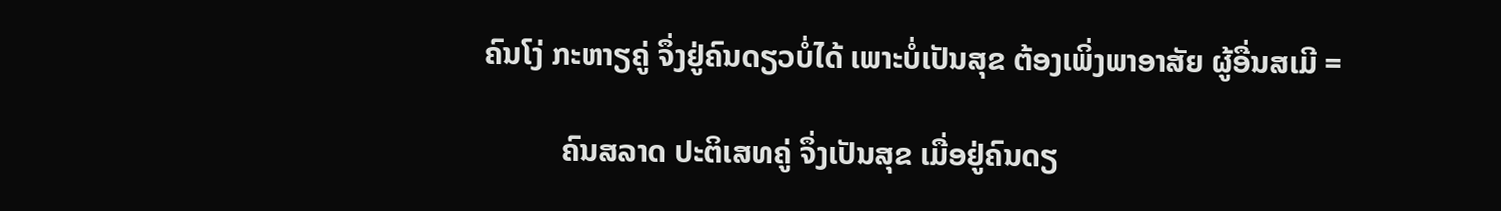ຄົນໂງ່ ກະຫາຽຄູ່ ຈຶ່ງຢູ່ຄົນດຽວບໍ່ໄດ້ ເພາະບໍ່ເປັນສຸຂ ຕ້ອງເພິ່ງພາອາສັຍ ຜູ້ອື່ນສເມີ =

          ຄົນສລາດ ປະຕິເສທຄູ່ ຈຶ່ງເປັນສຸຂ ເມື່ອຢູ່ຄົນດຽ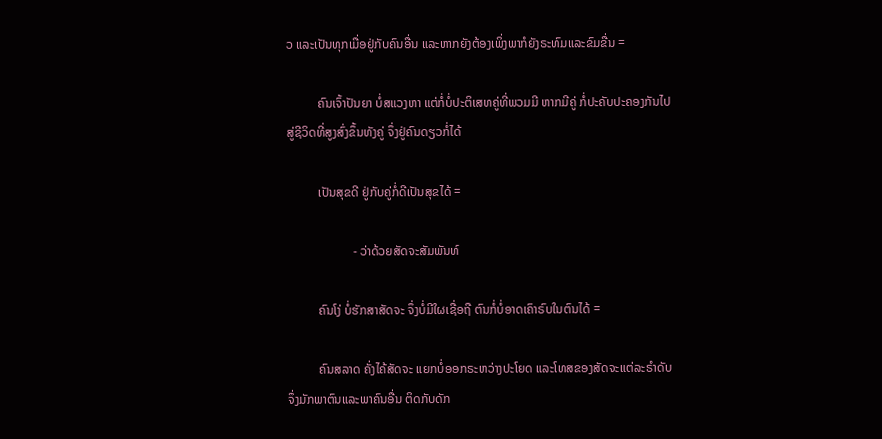ວ ແລະເປັນທຸກເມື່ອຢູ່ກັບຄົນອື່ນ ແລະຫາກຍັງຕ້ອງເພິ່ງພາກໍຍັງຣະທົມແລະຂົມຂື່ນ =

          ຄົນເຈົ້າປັນຍາ ບໍ່ສແວງຫາ ແຕ່ກໍ່ບໍ່ປະຕິເສທຄູ່ທີ່ພວມມີ ຫາກມີຄູ່ ກໍ່ປະຄັບປະຄອງກັນໄປ ສູ່ຊີວິດທີ່ສູງສົ່ງຂຶ້ນທັງຄູ່ ຈຶ່ງຢູ່ຄົນດຽວກໍ່ໄດ້

          ເປັນສຸຂດີ ຢູ່ກັບຄູ່ກໍ່ດີເປັນສຸຂໄດ້ =

                     - ວ່າດ້ວຍສັດຈະສັມພັນທ໌

          ຄົນໂງ່ ບໍ່ຮັກສາສັດຈະ ຈຶ່ງບໍ່ມີໃຜເຊື່ອຖື ຕົນກໍ່ບໍ່ອາດເຄົາຣົບໃນຕົນໄດ້ =

          ຄົນສລາດ ຄັ່ງໄຄ້ສັດຈະ ແຍກບໍ່ອອກຣະຫວ່າງປະໂຍດ ແລະໂທສຂອງສັດຈະແຕ່ລະຣຳດັບ ຈຶ່ງມັກພາຕົນແລະພາຄົນອື່ນ ຕິດກັບດັກ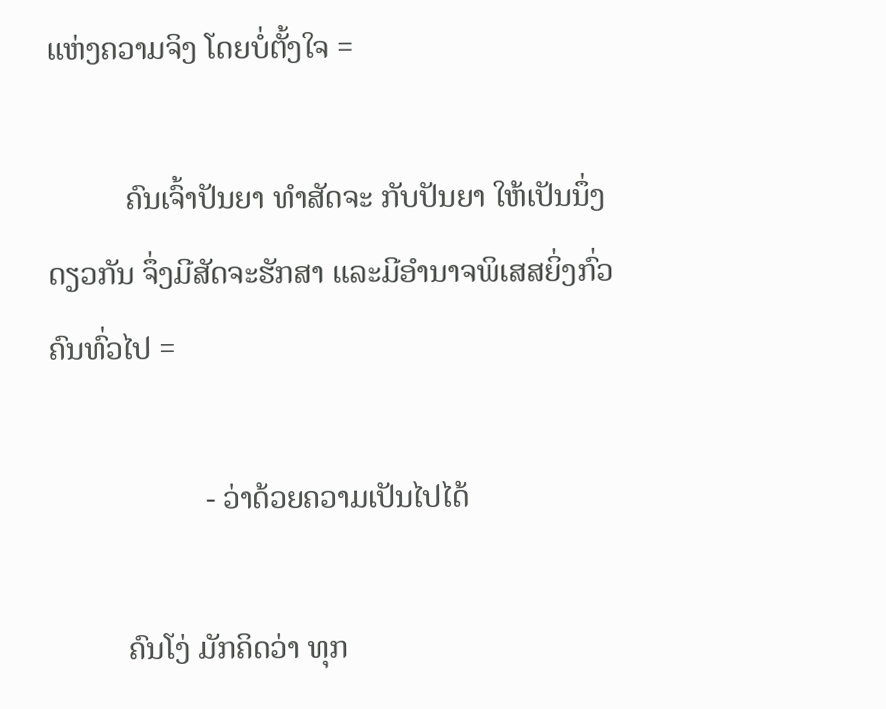ແຫ່ງຄວາມຈິງ ໂດຍບໍ່ຕັ້ງໃຈ =

          ຄົນເຈົ້າປັນຍາ ທຳສັດຈະ ກັບປັນຍາ ໃຫ້ເປັນນຶ່ງດຽວກັນ ຈຶ່ງມີສັດຈະຮັກສາ ແລະມີອຳນາຈພິເສສຍິ່ງກົ່ວຄົນທົ່ວໄປ =

                    - ວ່າດ້ວຍຄວາມເປັນໄປໄດ້

          ຄົນໂງ່ ມັກຄິດວ່າ ທຸກ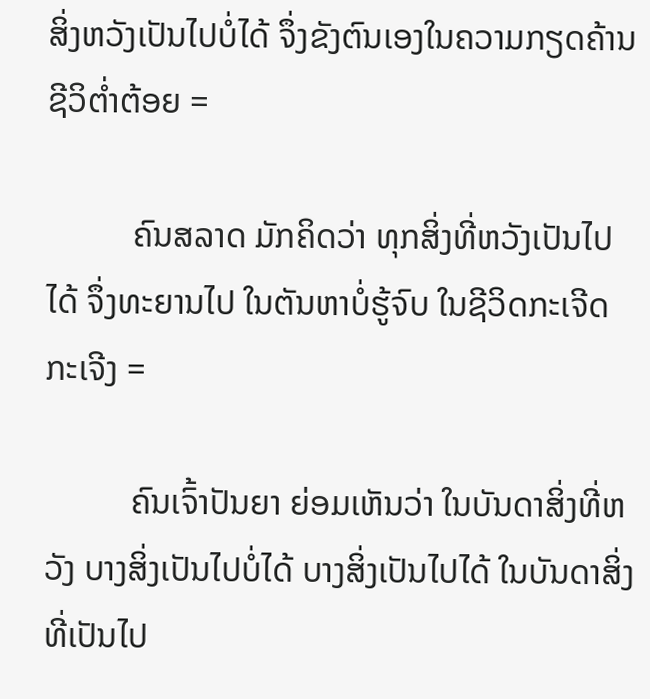ສິ່ງຫວັງເປັນໄປບໍ່ໄດ້ ຈຶ່ງຂັງຕົນເອງໃນຄວາມກຽດຄ້ານ ຊີວິຕໍ່າຕ້ອຍ =

          ຄົນສລາດ ມັກຄິດວ່າ ທຸກສິ່ງທີ່ຫວັງເປັນໄປໄດ້ ຈຶ່ງທະຍານໄປ ໃນຕັນຫາບໍ່ຮູ້ຈົບ ໃນຊີວິດກະເຈີດກະເຈີງ =

          ຄົນເຈົ້າປັນຍາ ຍ່ອມເຫັນວ່າ ໃນບັນດາສິ່ງທີ່ຫວັງ ບາງສິ່ງເປັນໄປບໍ່ໄດ້ ບາງສິ່ງເປັນໄປໄດ້ ໃນບັນດາສິ່ງທີ່ເປັນໄປ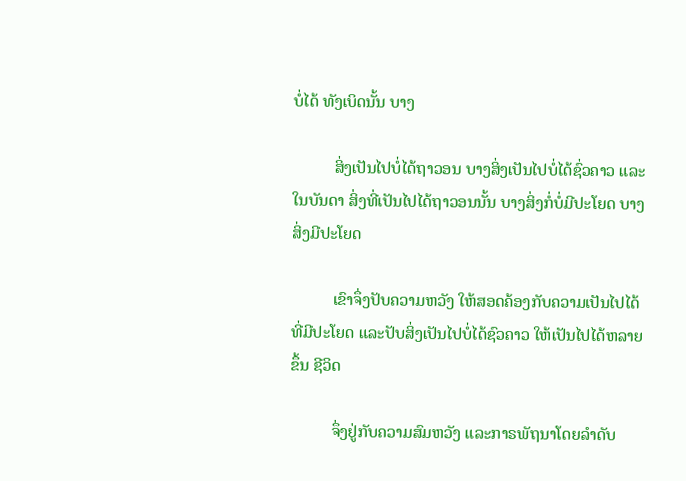ບໍ່ໄດ້ ທັງເບິດນັ້ນ ບາງ

          ສິ່ງເປັນໄປບໍ່ໄດ້ຖາວອນ ບາງສິ່ງເປັນໄປບໍ່ໄດ້ຊົ່ວຄາວ ແລະໃນບັນດາ ສິ່ງທີ່ເປັນໄປໄດ້ຖາວອນນັ້ນ ບາງສິ່ງກໍ່ບໍ່ມີປະໂຍດ ບາງສິ່ງມີປະໂຍດ

          ເຂົາຈຶ່ງປັບຄວາມຫວັງ ໃຫ້ສອດຄ້ອງກັບຄວາມເປັນໄປໄດ້ ທີ່ມີປະໂຍດ ແລະປັບສິ່ງເປັນໄປບໍ່ໄດ້ຊົວຄາວ ໃຫ້ເປັນໄປໄດ້ຫລາຍຂຶ້ນ ຊີວິດ

          ຈຶ່ງຢູ່ກັບຄວາມສົມຫວັງ ແລະກາຣພັຖນາໂດຍລຳດັບ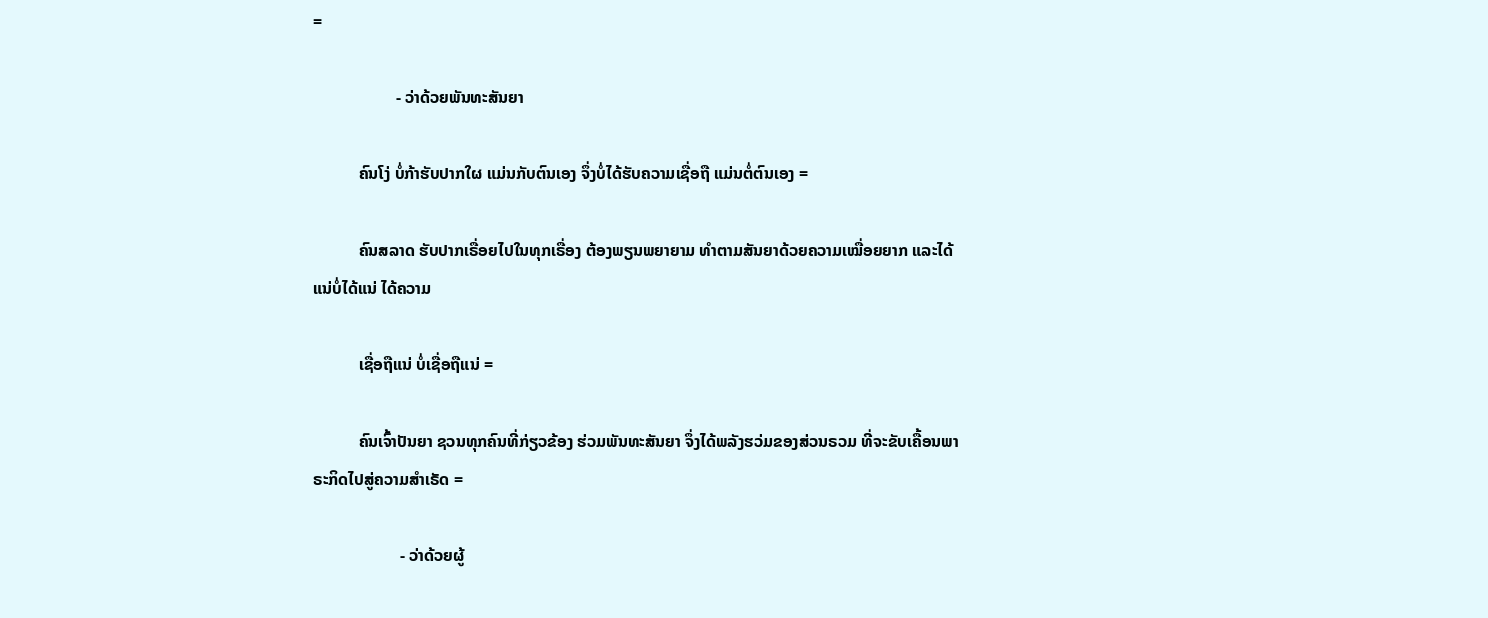=

                    - ວ່າດ້ວຍພັນທະສັນຍາ

           ຄົນໂງ່ ບໍ່ກ້າຮັບປາກໃຜ ແມ່ນກັບຕົນເອງ ຈຶ່ງບໍ່ໄດ້ຮັບຄວາມເຊື່ອຖື ແມ່ນຕໍ່ຕົນເອງ =

           ຄົນສລາດ ຮັບປາກເຣື່ອຍໄປໃນທຸກເຣື່ອງ ຕ້ອງພຽນພຍາຍາມ ທຳຕາມສັນຍາດ້ວຍຄວາມເໝື່ອຍຍາກ ແລະໄດ້ແນ່ບໍ່ໄດ້ແນ່ ໄດ້ຄວາມ

           ເຊື່ອຖືແນ່ ບໍ່ເຊື່ອຖືແນ່ =

           ຄົນເຈົ້າປັນຍາ ຊວນທຸກຄົນທີ່ກ່ຽວຂ້ອງ ຮ່ວມພັນທະສັນຍາ ຈຶ່ງໄດ້ພລັງຮວ່ມຂອງສ່ວນຣວມ ທີ່ຈະຂັບເຄື້ອນພາຣະກິດໄປສູ່ຄວາມສຳເຣັດ =

                     - ວ່າດ້ວຍຜູ້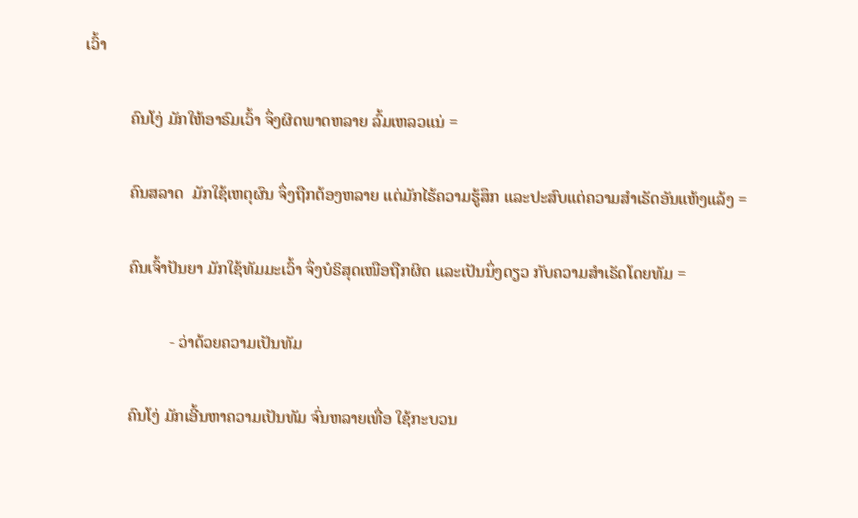ເວົ້າ

           ຄົນໂງ່ ມັກໃຫ້ອາຣົມເວົ້າ ຈຶ່ງຜິດພາດຫລາຍ ລົ້ມເຫລວແນ່ =

           ຄົນສລາດ  ມັກໃຊ້ເຫຕຸຜົນ ຈຶ່ງຖືກຕ້ອງຫລາຍ ແຕ່ມັກໄຮ້ຄວາມຮູ້ສຶກ ແລະປະສົບແຕ່ຄວາມສຳເຣັດອັນແຫ້ງແລ້ງ =

           ຄົນເຈົ້າປັນຍາ ມັກໃຊ້ທັມມະເວົ້າ ຈຶ່ງບໍຣິສຸດເໜືອຖືກຜິດ ແລະເປັນນຶ່ງດຽວ ກັບຄວາມສຳເຣັດໂດຍທັມ =

                     - ວ່າດ້ວຍຄວາມເປັນທັມ

           ຄົນໂງ່ ມັກເອີ້ນຫາຄວາມເປັນທັມ ຈົ່ນຫລາຍເທື່ອ ໃຊ້ກະບວນ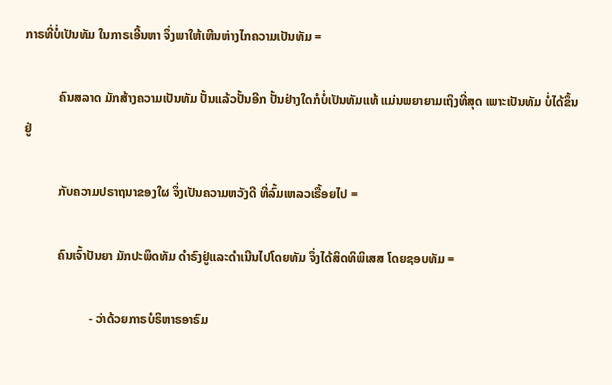ກາຣທີ່ບໍ່ເປັນທັມ ໃນກາຣເອີ້ນຫາ ຈຶ່ງພາໃຫ້ເຫີນຫ່າງໄກຄວາມເປັນທັມ =

           ຄົນສລາດ ມັກສ້າງຄວາມເປັນທັມ ປັ້ນແລ້ວປັ້ນອີກ ປັ້ນຢ່າງໃດກໍບໍ່ເປັນທັມແທ້ ແມ່ນພຍາຍາມເຖິງທີ່ສຸດ ເພາະເປັນທັມ ບໍ່ໄດ້ຂຶ້ນຢູ່

           ກັບຄວາມປຣາຖນາຂອງໃຜ ຈຶ່ງເປັນຄວາມຫວັງດີ ທີ່ລົ້ມເຫລວເຣື້ອຍໄປ =

           ຄົນເຈົ້າປັນຍາ ມັກປະພຶດທັມ ດຳຣົງຢູ່ແລະດຳເນີນໄປໂດຍທັມ ຈຶ່ງໄດ້ສິດທິພິເສສ ໂດຍຊອບທັມ =

                     - ວ່າດ້ວຍກາຣບໍຣິຫາຣອາຣົມ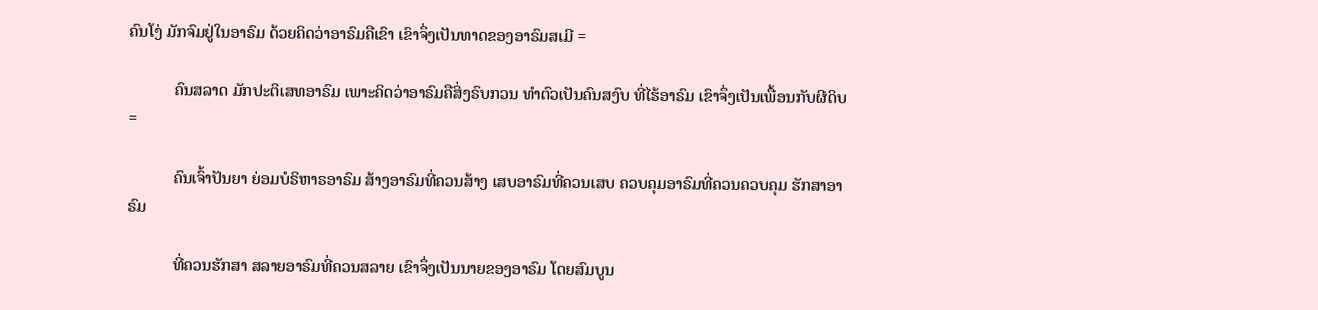ຄົນໂງ່ ມັກຈົມຢູ່ໃນອາຣົມ ດ້ວຍຄິດວ່າອາຣົມຄືເຂົາ ເຂົາຈຶ່ງເປັນທາດຂອງອາຣົມສເມີ =

           ຄົນສລາດ ມັກປະຕິເສທອາຣົມ ເພາະຄິດວ່າອາຣົມຄືສິ່ງຣົບກວນ ທຳຕົວເປັນຄົນສງົບ ທີ່ໄຮ້ອາຣົມ ເຂົາຈຶ່ງເປັນເພື້ອນກັບຜີດິບ =

           ຄົນເຈົ້າປັນຍາ ຍ່ອມບໍຣິຫາຣອາຣົມ ສ້າງອາຣົມທີ່ຄວນສ້າງ ເສບອາຣົມທີ່ຄວນເສບ ຄວບຄຸມອາຣົມທີ່ຄວນຄວບຄຸມ ຮັກສາອາຣົມ

           ທີ່ຄວນຮັກສາ ສລາຍອາຣົມທີ່ຄວນສລາຍ ເຂົາຈຶ່ງເປັນນາຍຂອງອາຣົມ ໂດຍສົມບູນ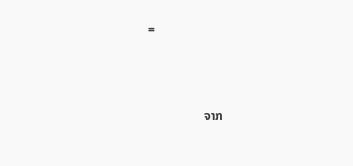=



                  ຈາກ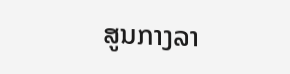ສູນກາງລາ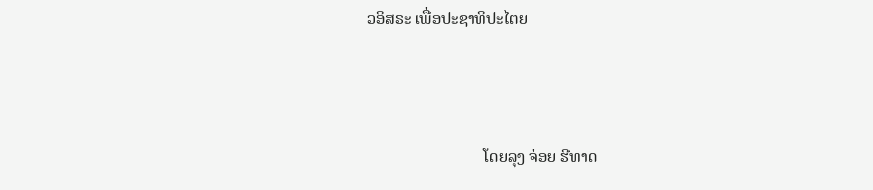ວອິສຣະ ເພື່ອປະຊາທິປະໄຕຍ



                            ໂດຍລຸງ ຈ່ອຍ ຮີທາດ